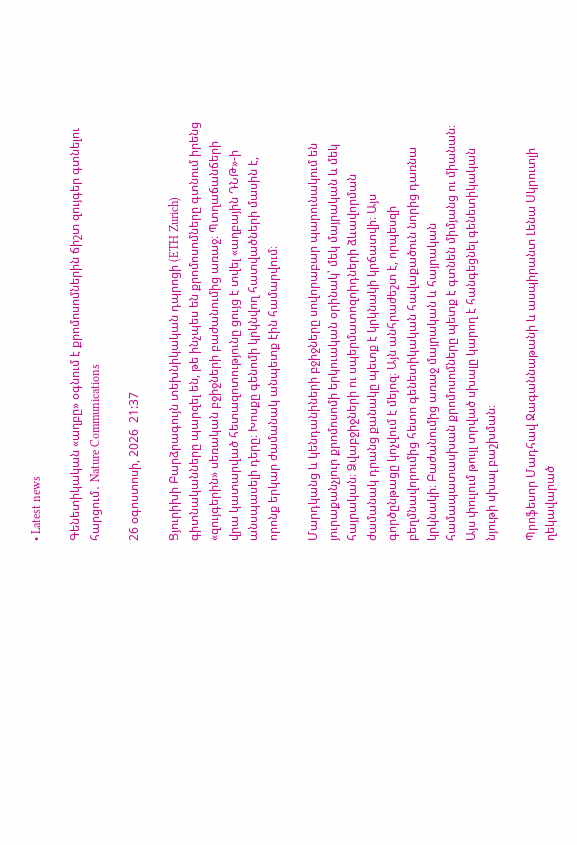• Latest news

Գենետիկական «աղբը» օգնում է քրոմոսոմներին ճիշտ զույգեր գտնելու հարցում․ Nature Communications

26 օգոստոսի, 2026  21:37

Ցյուրիխի Բարձրագույն տեխնիկական դպրոցի (ETH Zurich) գիտնականները պարզել են, թե ինչպես են քրոմոսոմները գտնում իրենց «զույգերին» սեռական բջիջների բաժանումից առաջ։ Պտղաճանճերի վրա կատարված հետազոտությունը ցույց է տվել «աղբային ԴՆԹ»-ի անսպասելի դերը։ Խոսքը գենոմի կրկնվող հատվածների մասին է, որոնք երկար ժամանակ անպետք էին համարվում։

Մարդկանց և կենդանիների բջիջները սովորաբար պարունակում են յուրաքանչյուր քրոմոսոմի երկուական օրինակ՝ մեկ մայրական և մեկ հայրական։ Ձվաբջիջների ու սպերմատոզոիդների ձևավորման ժամանակ դրանց քանակը պետք է կրկնակի կրճատվի։ Այս գործընթացը կոչվում է մեյոզ։ Այն անհրաժեշտ է, որպեսզի բեղմնավորումից հետո գենետիկական հավաքածուն նորից դառնա կրկնակի։ Բաժանումից առաջ մայրական և հայրական համապատասխան քրոմոսոմները պետք է գտնեն միմյանց ու միանան։ Այս փուլում թույլ տրված սխալը կարող է հանգեցնել գենետիկական նյութի սխալ բաշխման։

Պրոֆեսոր Մադհավ Ջագաննաթանի և ասպիրանտ Լենա Սկրուտլի ղեկավարած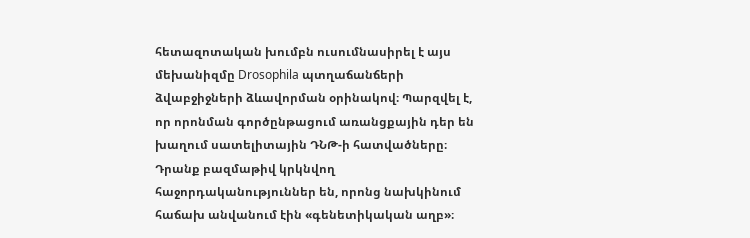հետազոտական խումբն ուսումնասիրել է այս մեխանիզմը Drosophila պտղաճանճերի ձվաբջիջների ձևավորման օրինակով։ Պարզվել է, որ որոնման գործընթացում առանցքային դեր են խաղում սատելիտային ԴՆԹ-ի հատվածները։ Դրանք բազմաթիվ կրկնվող հաջորդականություններ են, որոնց նախկինում հաճախ անվանում էին «գենետիկական աղբ»։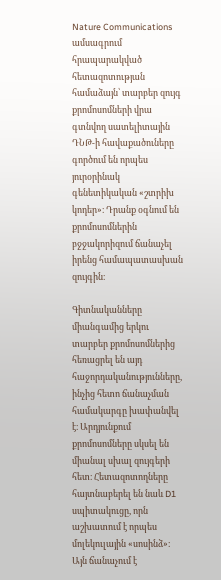Nature Communications ամսագրում հրապարակված հետազոտության համաձայն՝ տարբեր զույգ քրոմոսոմների վրա գտնվող սատելիտային ԴՆԹ-ի հավաքածուները գործում են որպես յուրօրինակ գենետիկական «շտրիխ կոդեր»։ Դրանք օգնում են քրոմոսոմներին բջջակորիզում ճանաչել իրենց համապատասխան զույգին։

Գիտնականները միանգամից երկու տարբեր քրոմոսոմներից հեռացրել են այդ հաջորդականությունները, ինչից հետո ճանաչման համակարգը խափանվել է։ Արդյունքում քրոմոսոմները սկսել են միանալ սխալ զույգերի հետ։ Հետազոտողները հայտնաբերել են նաև D1 սպիտակուցը, որն աշխատում է որպես մոլեկուլային «սոսինձ»։ Այն ճանաչում է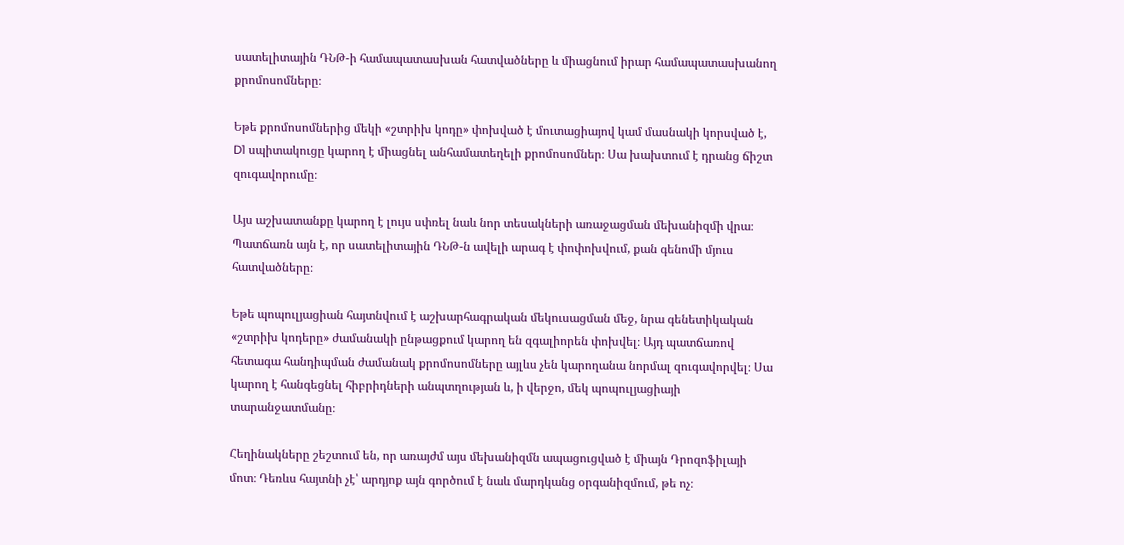սատելիտային ԴՆԹ-ի համապատասխան հատվածները և միացնում իրար համապատասխանող քրոմոսոմները։

Եթե քրոմոսոմներից մեկի «շտրիխ կոդը» փոխված է մուտացիայով կամ մասնակի կորսված է, D1 սպիտակուցը կարող է միացնել անհամատեղելի քրոմոսոմներ։ Սա խախտում է դրանց ճիշտ զուգավորումը։

Այս աշխատանքը կարող է լույս սփռել նաև նոր տեսակների առաջացման մեխանիզմի վրա։ Պատճառն այն է, որ սատելիտային ԴՆԹ-ն ավելի արագ է փոփոխվում, քան գենոմի մյուս հատվածները։

Եթե պոպուլյացիան հայտնվում է աշխարհագրական մեկուսացման մեջ, նրա գենետիկական «շտրիխ կոդերը» ժամանակի ընթացքում կարող են զգալիորեն փոխվել։ Այդ պատճառով հետագա հանդիպման ժամանակ քրոմոսոմները այլևս չեն կարողանա նորմալ զուգավորվել։ Սա կարող է հանգեցնել հիբրիդների անպտղության և, ի վերջո, մեկ պոպուլյացիայի տարանջատմանը։

Հեղինակները շեշտում են, որ առայժմ այս մեխանիզմն ապացուցված է միայն Դրոզոֆիլայի մոտ։ Դեռևս հայտնի չէ՝ արդյոք այն գործում է նաև մարդկանց օրգանիզմում, թե ոչ։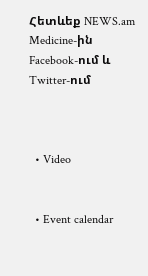Հետևեք NEWS.am Medicine-ին Facebook-ում և Twitter-ում



  • Video


  • Event calendar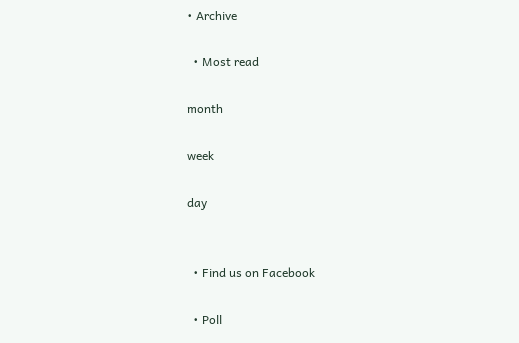• Archive

  • Most read

month

week

day


  • Find us on Facebook

  • Poll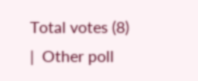Total votes (8)  |  Other poll